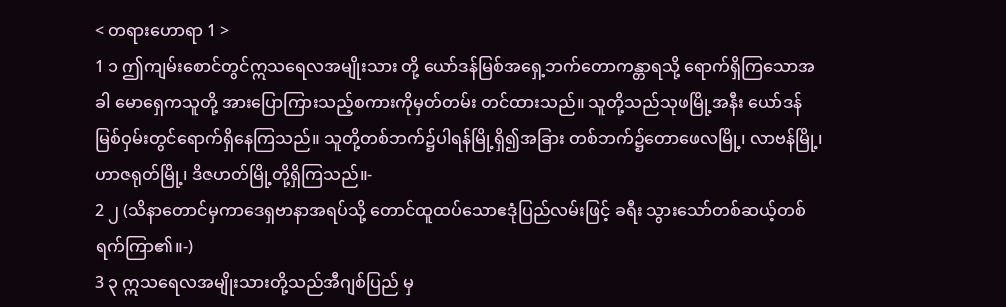< တရားဟောရာ 1 >
1 ၁ ဤကျမ်းစောင်တွင်ဣသရေလအမျိုးသား တို့ ယော်ဒန်မြစ်အရှေ့ဘက်တောကန္တာရသို့ ရောက်ရှိကြသောအခါ မောရှေကသူတို့ အားပြောကြားသည့်စကားကိုမှတ်တမ်း တင်ထားသည်။ သူတို့သည်သုဖမြို့အနီး ယော်ဒန်မြစ်ဝှမ်းတွင်ရောက်ရှိနေကြသည်။ သူတို့တစ်ဘက်၌ပါရန်မြို့ရှိ၍အခြား တစ်ဘက်၌တောဖေလမြို့၊ လာဗန်မြို့၊ ဟာဇရုတ်မြို့၊ ဒိဇဟတ်မြို့တို့ရှိကြသည်။-
2 ၂ (သိနာတောင်မှကာဒေရှဗာနာအရပ်သို့ တောင်ထူထပ်သောဧဒုံပြည်လမ်းဖြင့် ခရီး သွားသော်တစ်ဆယ့်တစ်ရက်ကြာ၏။-)
3 ၃ ဣသရေလအမျိုးသားတို့သည်အီဂျစ်ပြည် မှ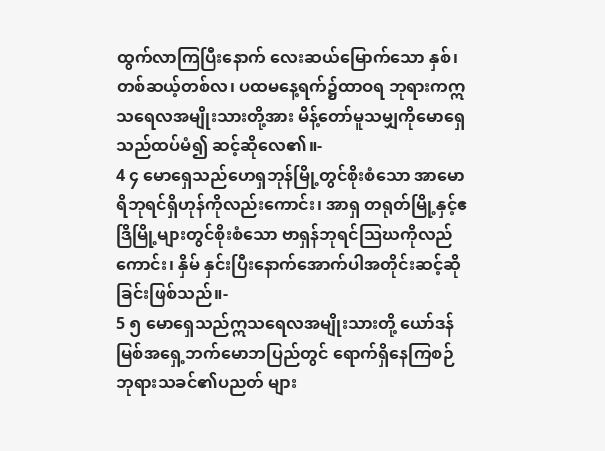ထွက်လာကြပြီးနောက် လေးဆယ်မြောက်သော နှစ်၊ တစ်ဆယ့်တစ်လ၊ ပထမနေ့ရက်၌ထာဝရ ဘုရားကဣသရေလအမျိုးသားတို့အား မိန့်တော်မူသမျှကိုမောရှေသည်ထပ်မံ၍ ဆင့်ဆိုလေ၏။-
4 ၄ မောရှေသည်ဟေရှဘုန်မြို့တွင်စိုးစံသော အာမောရိဘုရင်ရှိဟုန်ကိုလည်းကောင်း၊ အာရှ တရုတ်မြို့နှင့်ဧဒြိမြို့များတွင်စိုးစံသော ဗာရှန်ဘုရင်သြဃကိုလည်ကောင်း၊ နှိမ် နှင်းပြီးနောက်အောက်ပါအတိုင်းဆင့်ဆို ခြင်းဖြစ်သည်။-
5 ၅ မောရှေသည်ဣသရေလအမျိုးသားတို့ ယော်ဒန်မြစ်အရှေ့ဘက်မောဘပြည်တွင် ရောက်ရှိနေကြစဉ် ဘုရားသခင်၏ပညတ် များ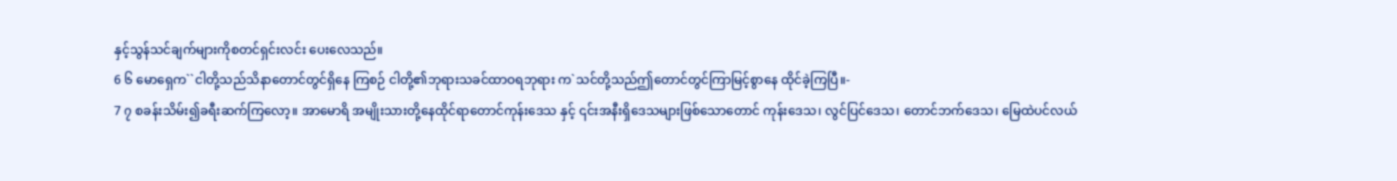နှင့်သွန်သင်ချက်များကိုစတင်ရှင်းလင်း ပေးလေသည်။
6 ၆ မောရှေက``ငါတို့သည်သိနာတောင်တွင်ရှိနေ ကြစဉ် ငါတို့၏ဘုရားသခင်ထာဝရဘုရား က`သင်တို့သည်ဤတောင်တွင်ကြာမြင့်စွာနေ ထိုင်ခဲ့ကြပြီ။-
7 ၇ စခန်းသိမ်း၍ခရီးဆက်ကြလော့။ အာမောရိ အမျိုးသားတို့နေထိုင်ရာတောင်ကုန်းဒေသ နှင့် ၎င်းအနီးရှိဒေသများဖြစ်သောတောင် ကုန်းဒေသ၊ လွင်ပြင်ဒေသ၊ တောင်ဘက်ဒေသ၊ မြေထဲပင်လယ်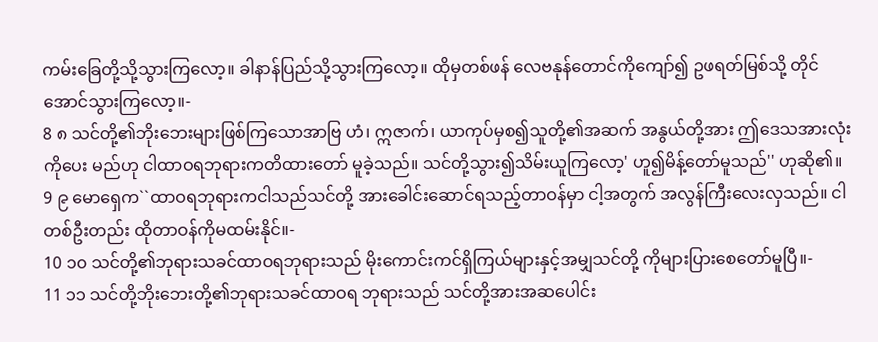ကမ်းခြေတို့သို့သွားကြလော့။ ခါနာန်ပြည်သို့သွားကြလော့။ ထိုမှတစ်ဖန် လေဗနုန်တောင်ကိုကျော်၍ ဥဖရတ်မြစ်သို့ တိုင်အောင်သွားကြလော့။-
8 ၈ သင်တို့၏ဘိုးဘေးများဖြစ်ကြသောအာဗြ ဟံ၊ ဣဇာက်၊ ယာကုပ်မှစ၍သူတို့၏အဆက် အနွယ်တို့အား ဤဒေသအားလုံးကိုပေး မည်ဟု ငါထာဝရဘုရားကတိထားတော် မူခဲ့သည်။ သင်တို့သွား၍သိမ်းယူကြလော့' ဟူ၍မိန့်တော်မူသည်'' ဟုဆို၏။
9 ၉ မောရှေက``ထာဝရဘုရားကငါသည်သင်တို့ အားခေါင်းဆောင်ရသည့်တာဝန်မှာ ငါ့အတွက် အလွန်ကြီးလေးလှသည်။ ငါတစ်ဦးတည်း ထိုတာဝန်ကိုမထမ်းနိုင်။-
10 ၁၀ သင်တို့၏ဘုရားသခင်ထာဝရဘုရားသည် မိုးကောင်းကင်ရှိကြယ်များနှင့်အမျှသင်တို့ ကိုများပြားစေတော်မူပြီ။-
11 ၁၁ သင်တို့ဘိုးဘေးတို့၏ဘုရားသခင်ထာဝရ ဘုရားသည် သင်တို့အားအဆပေါင်း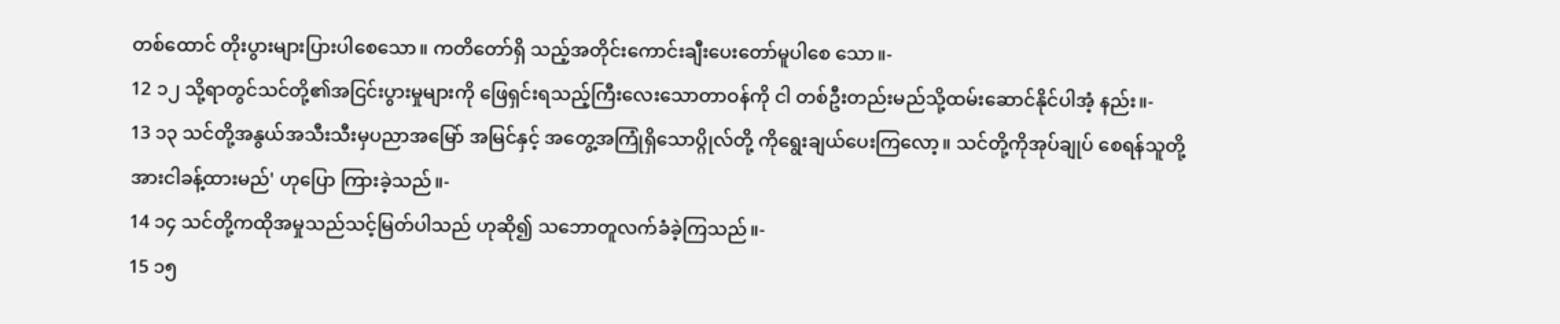တစ်ထောင် တိုးပွားများပြားပါစေသော။ ကတိတော်ရှိ သည့်အတိုင်းကောင်းချီးပေးတော်မူပါစေ သော။-
12 ၁၂ သို့ရာတွင်သင်တို့၏အငြင်းပွားမှုများကို ဖြေရှင်းရသည့်ကြီးလေးသောတာဝန်ကို ငါ တစ်ဦးတည်းမည်သို့ထမ်းဆောင်နိုင်ပါအံ့ နည်း။-
13 ၁၃ သင်တို့အနွယ်အသီးသီးမှပညာအမြော် အမြင်နှင့် အတွေ့အကြုံရှိသောပ္ဂိုလ်တို့ ကိုရွေးချယ်ပေးကြလော့။ သင်တို့ကိုအုပ်ချုပ် စေရန်သူတို့အားငါခန့်ထားမည်' ဟုပြော ကြားခဲ့သည်။-
14 ၁၄ သင်တို့ကထိုအမှုသည်သင့်မြတ်ပါသည် ဟုဆို၍ သဘောတူလက်ခံခဲ့ကြသည်။-
15 ၁၅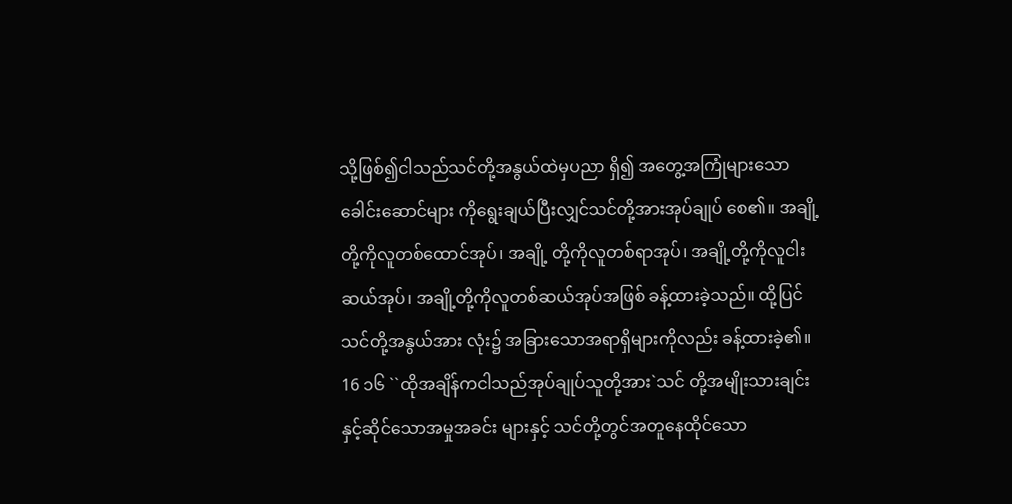သို့ဖြစ်၍ငါသည်သင်တို့အနွယ်ထဲမှပညာ ရှိ၍ အတွေ့အကြုံများသောခေါင်းဆောင်များ ကိုရွေးချယ်ပြီးလျှင်သင်တို့အားအုပ်ချုပ် စေ၏။ အချို့တို့ကိုလူတစ်ထောင်အုပ်၊ အချို့ တို့ကိုလူတစ်ရာအုပ်၊ အချို့တို့ကိုလူငါး ဆယ်အုပ်၊ အချို့တို့ကိုလူတစ်ဆယ်အုပ်အဖြစ် ခန့်ထားခဲ့သည်။ ထို့ပြင်သင်တို့အနွယ်အား လုံး၌ အခြားသောအရာရှိများကိုလည်း ခန့်ထားခဲ့၏။
16 ၁၆ ``ထိုအချိန်ကငါသည်အုပ်ချုပ်သူတို့အား`သင် တို့အမျိုးသားချင်းနှင့်ဆိုင်သောအမှုအခင်း များနှင့် သင်တို့တွင်အတူနေထိုင်သော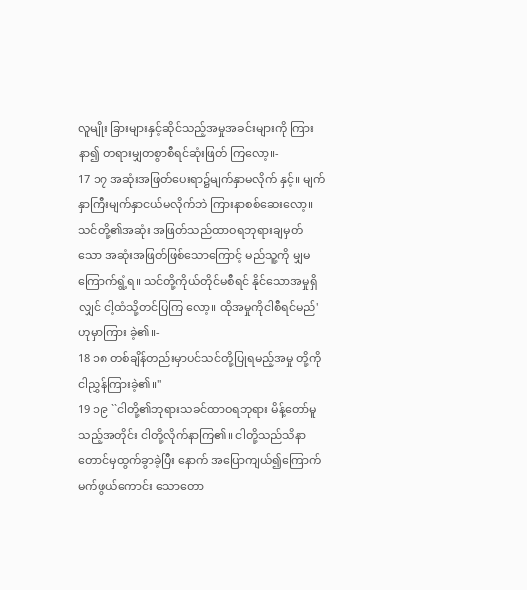လူမျိုး ခြားများနှင့်ဆိုင်သည့်အမှုအခင်းများကို ကြားနာ၍ တရားမျှတစွာစီရင်ဆုံးဖြတ် ကြလော့။-
17 ၁၇ အဆုံးအဖြတ်ပေးရာ၌မျက်နှာမလိုက် နှင့်။ မျက်နှာကြီးမျက်နှာငယ်မလိုက်ဘဲ ကြားနာစစ်ဆေးလော့။ သင်တို့၏အဆုံး အဖြတ်သည်ထာဝရဘုရားချမှတ်သော အဆုံးအဖြတ်ဖြစ်သောကြောင့် မည်သူ့ကို မျှမကြောက်ရွံ့ရ။ သင်တို့ကိုယ်တိုင်မစီရင် နိုင်သောအမှုရှိလျှင် ငါ့ထံသို့တင်ပြကြ လော့။ ထိုအမှုကိုငါစီရင်မည်' ဟုမှာကြား ခဲ့၏။-
18 ၁၈ တစ်ချိန်တည်းမှာပင်သင်တို့ပြုရမည့်အမှု တို့ကိုငါညွှန်ကြားခဲ့၏။''
19 ၁၉ ``ငါတို့၏ဘုရားသခင်ထာဝရဘုရား မိန့်တော်မူသည့်အတိုင်း ငါတို့လိုက်နာကြ၏။ ငါတို့သည်သိနာတောင်မှထွက်ခွာခဲ့ပြီး နောက် အပြောကျယ်၍ကြောက်မက်ဖွယ်ကောင်း သောတော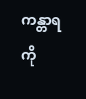ကန္တာရကို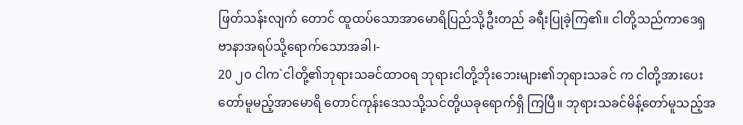ဖြတ်သန်းလျက် တောင် ထူထပ်သောအာမောရိပြည်သို့ဦးတည် ခရီးပြုခဲ့ကြ၏။ ငါတို့သည်ကာဒေရှ ဗာနာအရပ်သို့ရောက်သောအခါ၊-
20 ၂၀ ငါက`ငါတို့၏ဘုရားသခင်ထာဝရ ဘုရားငါတို့ဘိုးဘေးများ၏ဘုရားသခင် က ငါတို့အားပေးတော်မူမည့်အာမောရိ တောင်ကုန်းဒေသသို့သင်တို့ယခုရောက်ရှိ ကြပြီ။ ဘုရားသခင်မိန့်တော်မူသည့်အ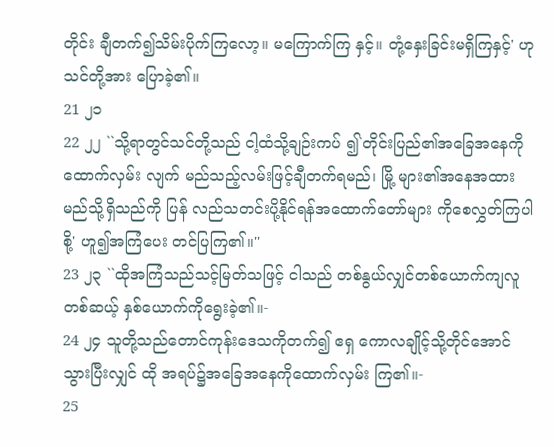တိုင်း ချီတက်၍သိမ်းပိုက်ကြလော့။ မကြောက်ကြ နှင့်။ တုံ့နှေးခြင်းမရှိကြနှင့်' ဟုသင်တို့အား ပြောခဲ့၏။
21 ၂၁
22 ၂၂ ``သို့ရာတွင်သင်တို့သည် ငါ့ထံသို့ချဉ်းကပ် ၍`တိုင်းပြည်၏အခြေအနေကိုထောက်လှမ်း လျက် မည်သည့်လမ်းဖြင့်ချီတက်ရမည်၊ မြို့ များ၏အနေအထားမည်သို့ရှိသည်ကို ပြန် လည်သတင်းပို့နိုင်ရန်အထောက်တော်များ ကိုစေလွှတ်ကြပါစို့' ဟူ၍အကြံပေး တင်ပြကြ၏။''
23 ၂၃ ``ထိုအကြံသည်သင့်မြတ်သဖြင့် ငါသည် တစ်နွယ်လျှင်တစ်ယောက်ကျလူတစ်ဆယ့် နှစ်ယောက်ကိုရွေးခဲ့၏။-
24 ၂၄ သူတို့သည်တောင်ကုန်းဒေသကိုတက်၍ ဧရှ ကောလချိုင့်သို့တိုင်အောင်သွားပြီးလျှင် ထို အရပ်၌အခြေအနေကိုထောက်လှမ်း ကြ၏။-
25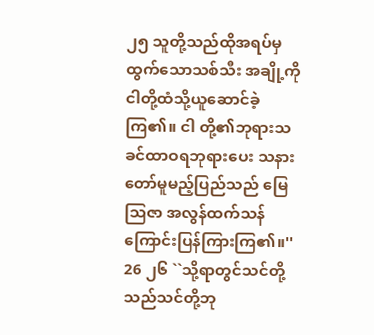၂၅ သူတို့သည်ထိုအရပ်မှထွက်သောသစ်သီး အချို့ကို ငါတို့ထံသို့ယူဆောင်ခဲ့ကြ၏။ ငါ တို့၏ဘုရားသခင်ထာဝရဘုရားပေး သနားတော်မူမည့်ပြည်သည် မြေသြဇာ အလွန်ထက်သန်ကြောင်းပြန်ကြားကြ၏။''
26 ၂၆ ``သို့ရာတွင်သင်တို့သည်သင်တို့ဘု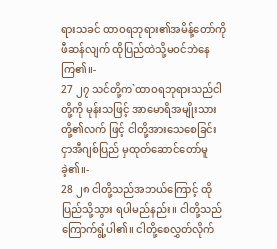ရားသခင် ထာဝရဘုရား၏အမိန့်တော်ကိုဖီဆန်လျက် ထိုပြည်ထဲသို့မဝင်ဘဲနေကြ၏။-
27 ၂၇ သင်တို့က`ထာဝရဘုရားသည်ငါတို့ကို မုန်းသဖြင့် အာမောရိအမျိုးသားတို့၏လက် ဖြင့် ငါတို့အားသေစေခြင်းငှာအီဂျစ်ပြည် မှထုတ်ဆောင်တော်မူခဲ့၏။-
28 ၂၈ ငါတို့သည်အဘယ်ကြောင့် ထိုပြည်သို့သွား ရပါမည်နည်း။ ငါတို့သည်ကြောက်ရွံ့ပါ၏။ ငါတို့စေလွှတ်လိုက်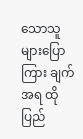သောသူများပြောကြား ချက်အရ ထိုပြည်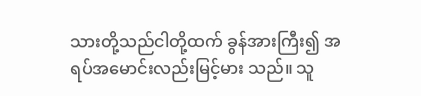သားတို့သည်ငါတို့ထက် ခွန်အားကြီး၍ အရပ်အမောင်းလည်းမြင့်မား သည်။ သူ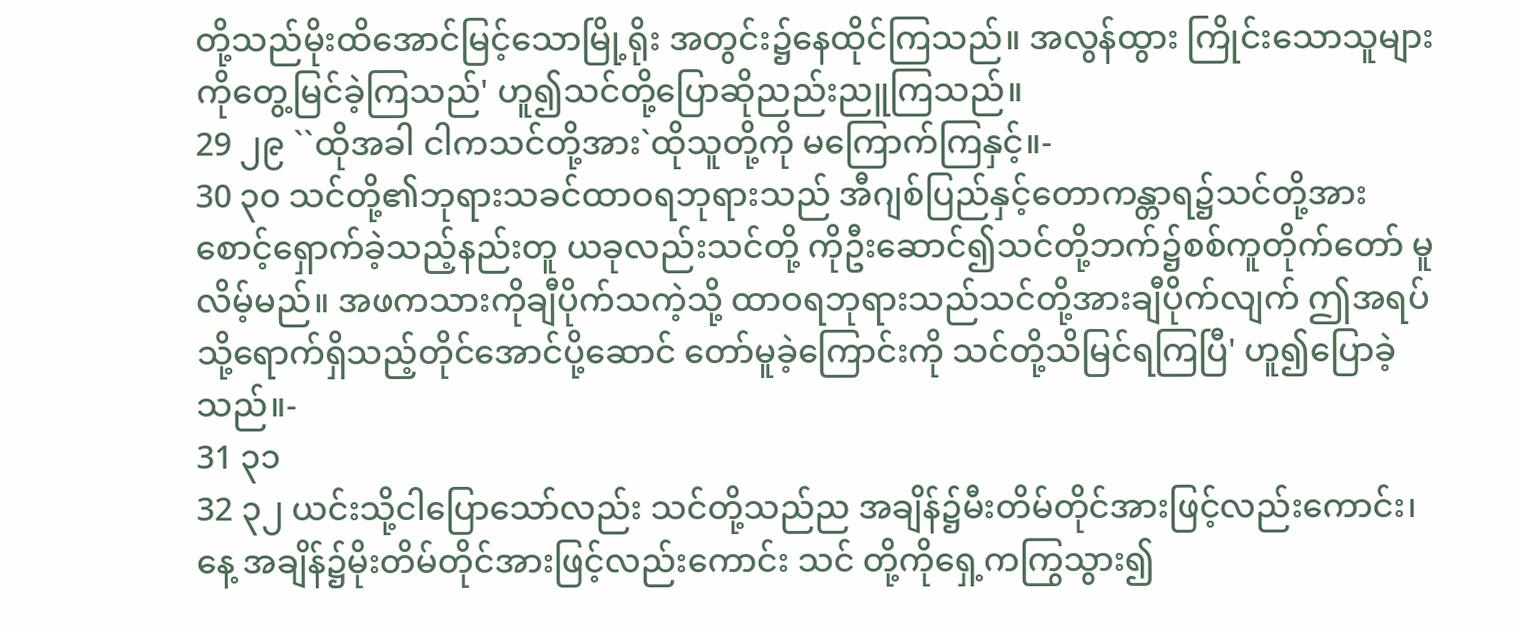တို့သည်မိုးထိအောင်မြင့်သောမြို့ရိုး အတွင်း၌နေထိုင်ကြသည်။ အလွန်ထွား ကြိုင်းသောသူများကိုတွေ့မြင်ခဲ့ကြသည်' ဟူ၍သင်တို့ပြောဆိုညည်းညူကြသည်။
29 ၂၉ ``ထိုအခါ ငါကသင်တို့အား`ထိုသူတို့ကို မကြောက်ကြနှင့်။-
30 ၃၀ သင်တို့၏ဘုရားသခင်ထာဝရဘုရားသည် အီဂျစ်ပြည်နှင့်တောကန္တာရ၌သင်တို့အား စောင့်ရှောက်ခဲ့သည့်နည်းတူ ယခုလည်းသင်တို့ ကိုဦးဆောင်၍သင်တို့ဘက်၌စစ်ကူတိုက်တော် မူလိမ့်မည်။ အဖကသားကိုချီပိုက်သကဲ့သို့ ထာဝရဘုရားသည်သင်တို့အားချီပိုက်လျက် ဤအရပ်သို့ရောက်ရှိသည့်တိုင်အောင်ပို့ဆောင် တော်မူခဲ့ကြောင်းကို သင်တို့သိမြင်ရကြပြီ' ဟူ၍ပြောခဲ့သည်။-
31 ၃၁
32 ၃၂ ယင်းသို့ငါပြောသော်လည်း သင်တို့သည်ည အချိန်၌မီးတိမ်တိုင်အားဖြင့်လည်းကောင်း၊ နေ့ အချိန်၌မိုးတိမ်တိုင်အားဖြင့်လည်းကောင်း သင် တို့ကိုရှေ့ကကြွသွား၍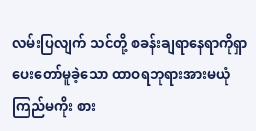လမ်းပြလျက် သင်တို့ စခန်းချရာနေရာကိုရှာပေးတော်မူခဲ့သော ထာဝရဘုရားအားမယုံကြည်မကိုး စား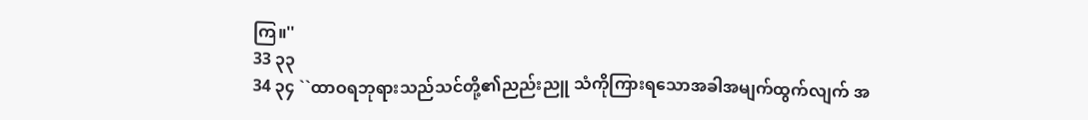ကြ။''
33 ၃၃
34 ၃၄ ``ထာဝရဘုရားသည်သင်တို့၏ညည်းညူ သံကိုကြားရသောအခါအမျက်ထွက်လျက် အ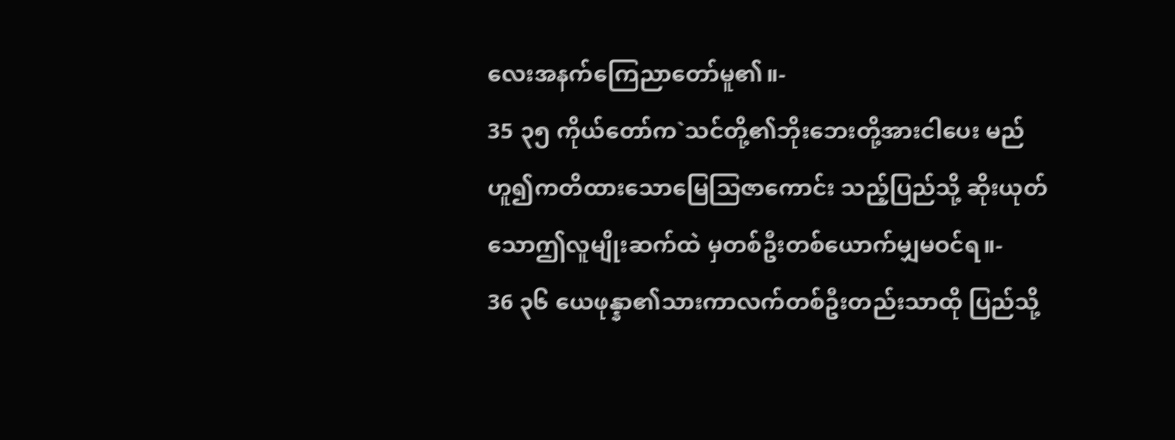လေးအနက်ကြေညာတော်မူ၏။-
35 ၃၅ ကိုယ်တော်က`သင်တို့၏ဘိုးဘေးတို့အားငါပေး မည်ဟူ၍ကတိထားသောမြေသြဇာကောင်း သည့်ပြည်သို့ ဆိုးယုတ်သောဤလူမျိုးဆက်ထဲ မှတစ်ဦးတစ်ယောက်မျှမဝင်ရ။-
36 ၃၆ ယေဖုန္နာ၏သားကာလက်တစ်ဦးတည်းသာထို ပြည်သို့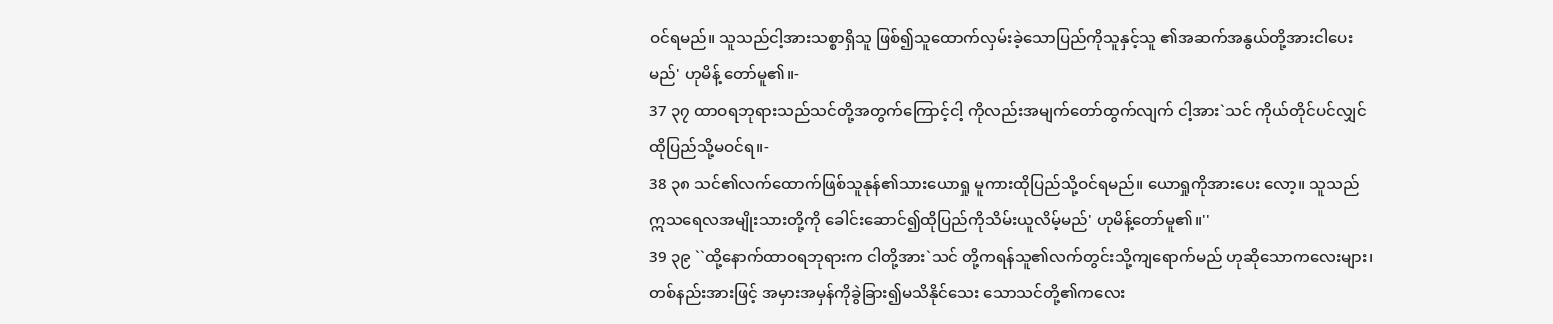ဝင်ရမည်။ သူသည်ငါ့အားသစ္စာရှိသူ ဖြစ်၍သူထောက်လှမ်းခဲ့သောပြည်ကိုသူနှင့်သူ ၏အဆက်အနွယ်တို့အားငါပေးမည်' ဟုမိန့် တော်မူ၏။-
37 ၃၇ ထာဝရဘုရားသည်သင်တို့အတွက်ကြောင့်ငါ့ ကိုလည်းအမျက်တော်ထွက်လျက် ငါ့အား`သင် ကိုယ်တိုင်ပင်လျှင်ထိုပြည်သို့မဝင်ရ။-
38 ၃၈ သင်၏လက်ထောက်ဖြစ်သူနုန်၏သားယောရှု မူကားထိုပြည်သို့ဝင်ရမည်။ ယောရှုကိုအားပေး လော့။ သူသည်ဣသရေလအမျိုးသားတို့ကို ခေါင်းဆောင်၍ထိုပြည်ကိုသိမ်းယူလိမ့်မည်' ဟုမိန့်တော်မူ၏။''
39 ၃၉ ``ထို့နောက်ထာဝရဘုရားက ငါတို့အား`သင် တို့ကရန်သူ၏လက်တွင်းသို့ကျရောက်မည် ဟုဆိုသောကလေးများ၊ တစ်နည်းအားဖြင့် အမှားအမှန်ကိုခွဲခြား၍မသိနိုင်သေး သောသင်တို့၏ကလေး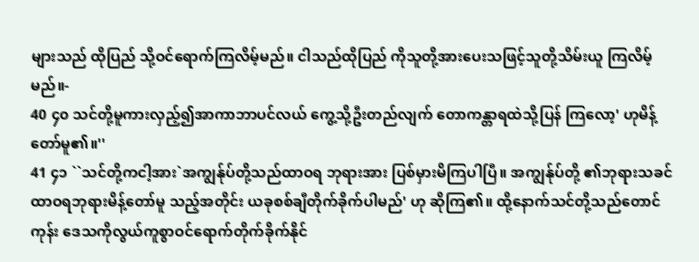များသည် ထိုပြည် သို့ဝင်ရောက်ကြလိမ့်မည်။ ငါသည်ထိုပြည် ကိုသူတို့အားပေးသဖြင့်သူတို့သိမ်းယူ ကြလိမ့်မည်။-
40 ၄၀ သင်တို့မူကားလှည့်၍အာကာဘာပင်လယ် ကွေ့သို့ဦးတည်လျက် တောကန္တာရထဲသို့ပြန် ကြလော့' ဟုမိန့်တော်မူ၏။''
41 ၄၁ ``သင်တို့ကငါ့အား`အကျွန်ုပ်တို့သည်ထာဝရ ဘုရားအား ပြစ်မှားမိကြပါပြီ။ အကျွန်ုပ်တို့ ၏ဘုရားသခင်ထာဝရဘုရားမိန့်တော်မူ သည့်အတိုင်း ယခုစစ်ချီတိုက်ခိုက်ပါမည်' ဟု ဆိုကြ၏။ ထို့နောက်သင်တို့သည်တောင်ကုန်း ဒေသကိုလွယ်ကူစွာဝင်ရောက်တိုက်ခိုက်နိုင်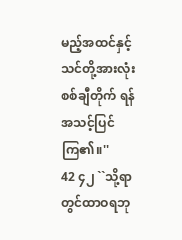မည့်အထင်နှင့် သင်တို့အားလုံးစစ်ချီတိုက် ရန်အသင့်ပြင်ကြ၏။''
42 ၄၂ ``သို့ရာတွင်ထာဝရဘု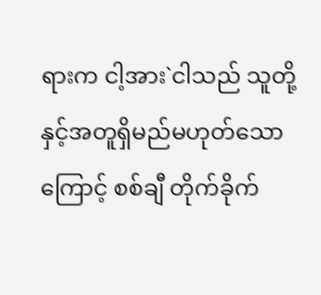ရားက ငါ့အား`ငါသည် သူတို့နှင့်အတူရှိမည်မဟုတ်သောကြောင့် စစ်ချီ တိုက်ခိုက်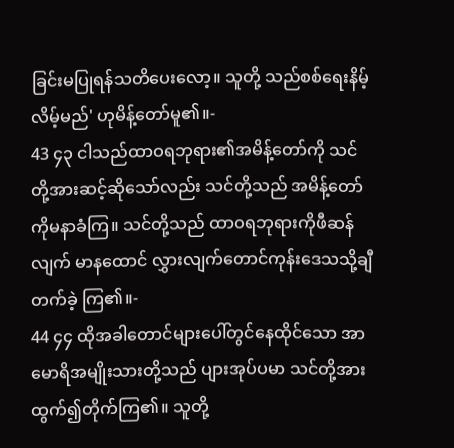ခြင်းမပြုရန်သတိပေးလော့။ သူတို့ သည်စစ်ရေးနိမ့်လိမ့်မည်' ဟုမိန့်တော်မူ၏။-
43 ၄၃ ငါသည်ထာဝရဘုရား၏အမိန့်တော်ကို သင်တို့အားဆင့်ဆိုသော်လည်း သင်တို့သည် အမိန့်တော်ကိုမနာခံကြ။ သင်တို့သည် ထာဝရဘုရားကိုဖီဆန်လျက် မာနထောင် လွှားလျက်တောင်ကုန်းဒေသသို့ချီတက်ခဲ့ ကြ၏။-
44 ၄၄ ထိုအခါတောင်များပေါ်တွင်နေထိုင်သော အာမောရိအမျိုးသားတို့သည် ပျားအုပ်ပမာ သင်တို့အားထွက်၍တိုက်ကြ၏။ သူတို့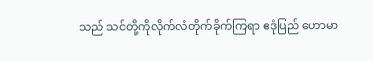သည် သင်တို့ကိုလိုက်လံတိုက်ခိုက်ကြရာ ဧဒုံပြည် ဟောမာ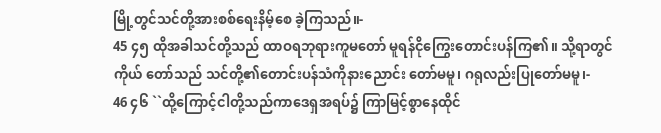မြို့တွင်သင်တို့အားစစ်ရေးနိမ့်စေ ခဲ့ကြသည်။-
45 ၄၅ ထိုအခါသင်တို့သည် ထာဝရဘုရားကူမတော် မူရန်ငိုကြွေးတောင်းပန်ကြ၏။ သို့ရာတွင်ကိုယ် တော်သည် သင်တို့၏တောင်းပန်သံကိုနားညောင်း တော်မမူ၊ ဂရုလည်းပြုတော်မမူ၊-
46 ၄၆ ``ထို့ကြောင့်ငါတို့သည်ကာဒေရှအရပ်၌ ကြာမြင့်စွာနေထိုင်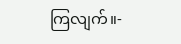ကြလျက်။-